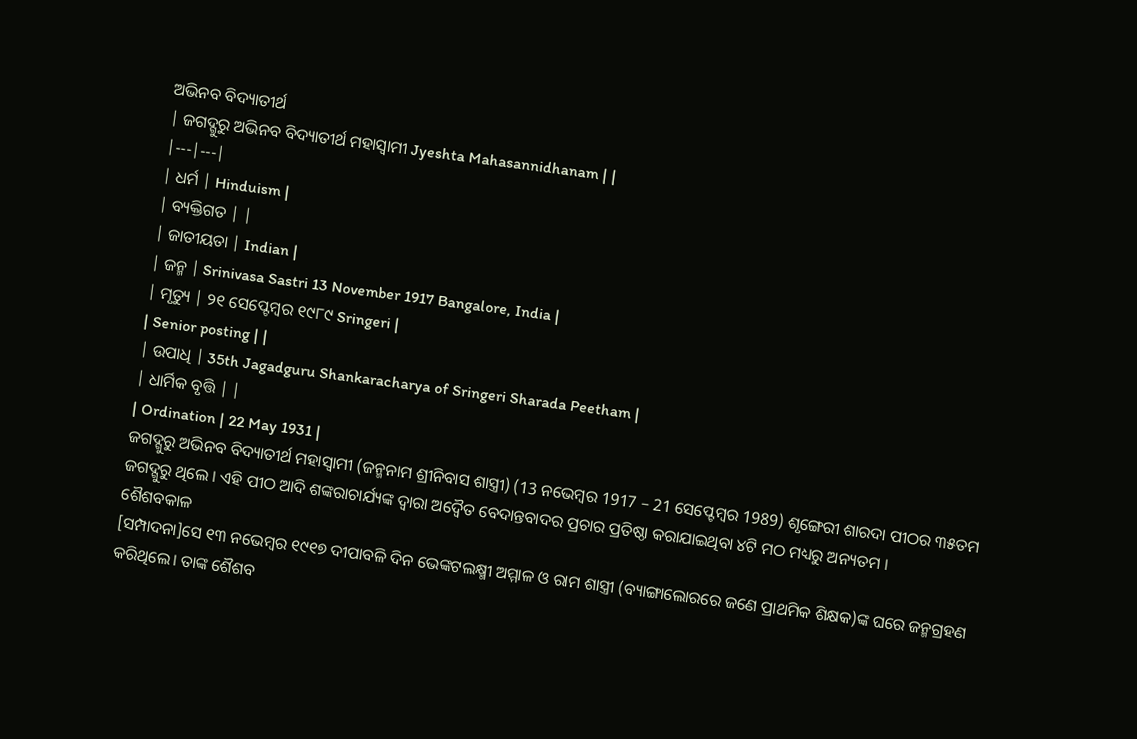ଅଭିନବ ବିଦ୍ୟାତୀର୍ଥ
| ଜଗଦ୍ଗୁରୁ ଅଭିନବ ବିଦ୍ୟାତୀର୍ଥ ମହାସ୍ଵାମୀ Jyeshta Mahasannidhanam | |
|---|---|
| ଧର୍ମ | Hinduism |
| ବ୍ୟକ୍ତିଗତ | |
| ଜାତୀୟତା | Indian |
| ଜନ୍ମ | Srinivasa Sastri 13 November 1917 Bangalore, India |
| ମୃତ୍ୟୁ | ୨୧ ସେପ୍ଟେମ୍ବର ୧୯୮୯ Sringeri |
| Senior posting | |
| ଉପାଧି | 35th Jagadguru Shankaracharya of Sringeri Sharada Peetham |
| ଧାର୍ମିକ ବୃତ୍ତି | |
| Ordination | 22 May 1931 |
ଜଗଦ୍ଗୁରୁ ଅଭିନବ ବିଦ୍ୟାତୀର୍ଥ ମହାସ୍ଵାମୀ (ଜନ୍ମନାମ ଶ୍ରୀନିବାସ ଶାସ୍ତ୍ରୀ) (13 ନଭେମ୍ବର 1917 – 21 ସେପ୍ଟେମ୍ବର 1989) ଶୃଙ୍ଗେରୀ ଶାରଦା ପୀଠର ୩୫ତମ ଜଗଦ୍ଗୁରୁ ଥିଲେ । ଏହି ପୀଠ ଆଦି ଶଙ୍କରାଚାର୍ଯ୍ୟଙ୍କ ଦ୍ୱାରା ଅଦ୍ୱୈତ ବେଦାନ୍ତବାଦର ପ୍ରଚାର ପ୍ରତିଷ୍ଠା କରାଯାଇଥିବା ୪ଟି ମଠ ମଧ୍ୟରୁ ଅନ୍ୟତମ ।
ଶୈଶବକାଳ
[ସମ୍ପାଦନା]ସେ ୧୩ ନଭେମ୍ବର ୧୯୧୭ ଦୀପାବଳି ଦିନ ଭେଙ୍କଟଲକ୍ଷ୍ମୀ ଅମ୍ମାଳ ଓ ରାମ ଶାସ୍ତ୍ରୀ (ବ୍ୟାଙ୍ଗାଲୋରରେ ଜଣେ ପ୍ରାଥମିକ ଶିକ୍ଷକ)ଙ୍କ ଘରେ ଜନ୍ମଗ୍ରହଣ କରିଥିଲେ। ତାଙ୍କ ଶୈଶବ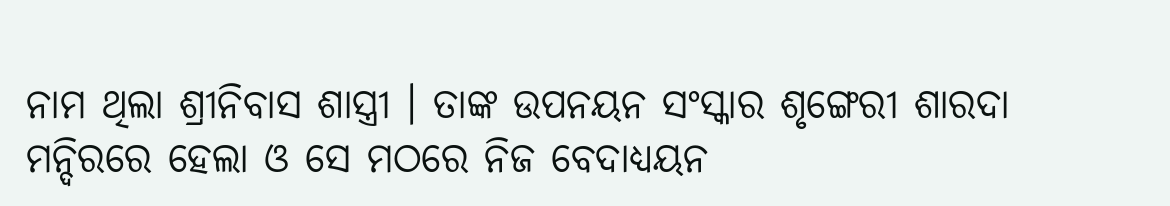ନାମ ଥିଲା ଶ୍ରୀନିବାସ ଶାସ୍ତ୍ରୀ । ତାଙ୍କ ଉପନୟନ ସଂସ୍କାର ଶୃଙ୍ଗେରୀ ଶାରଦା ମନ୍ଦିରରେ ହେଲା ଓ ସେ ମଠରେ ନିଜ ବେଦାଧ୍ୟୟନ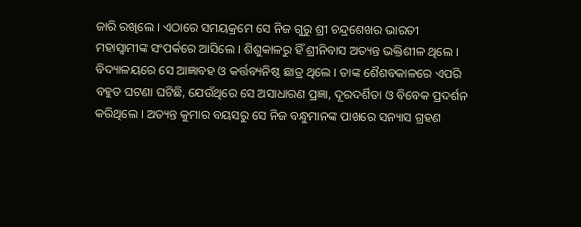ଜାରି ରଖିଲେ । ଏଠାରେ ସମୟକ୍ରମେ ସେ ନିଜ ଗୁରୁ ଶ୍ରୀ ଚନ୍ଦ୍ରଶେଖର ଭାରତୀ ମହାସ୍ଵାମୀଙ୍କ ସଂପର୍କରେ ଆସିଲେ । ଶିଶୁକାଳରୁ ହିଁ ଶ୍ରୀନିବାସ ଅତ୍ୟନ୍ତ ଭକ୍ତିଶୀଳ ଥିଲେ । ବିଦ୍ୟାଳୟରେ ସେ ଆଜ୍ଞାବହ ଓ କର୍ତ୍ତବ୍ୟନିଷ୍ଠ ଛାତ୍ର ଥିଲେ । ତାଙ୍କ ଶୈଶବକାଳରେ ଏପରି ବହୁତ ଘଟଣା ଘଟିଛି, ଯେଉଁଥିରେ ସେ ଅସାଧାରଣ ପ୍ରଜ୍ଞା, ଦୂରଦର୍ଶିତା ଓ ବିବେକ ପ୍ରଦର୍ଶନ କରିଥିଲେ । ଅତ୍ୟନ୍ତ କୁମାର ବୟସରୁ ସେ ନିଜ ବନ୍ଧୁମାନଙ୍କ ପାଖରେ ସନ୍ୟାସ ଗ୍ରହଣ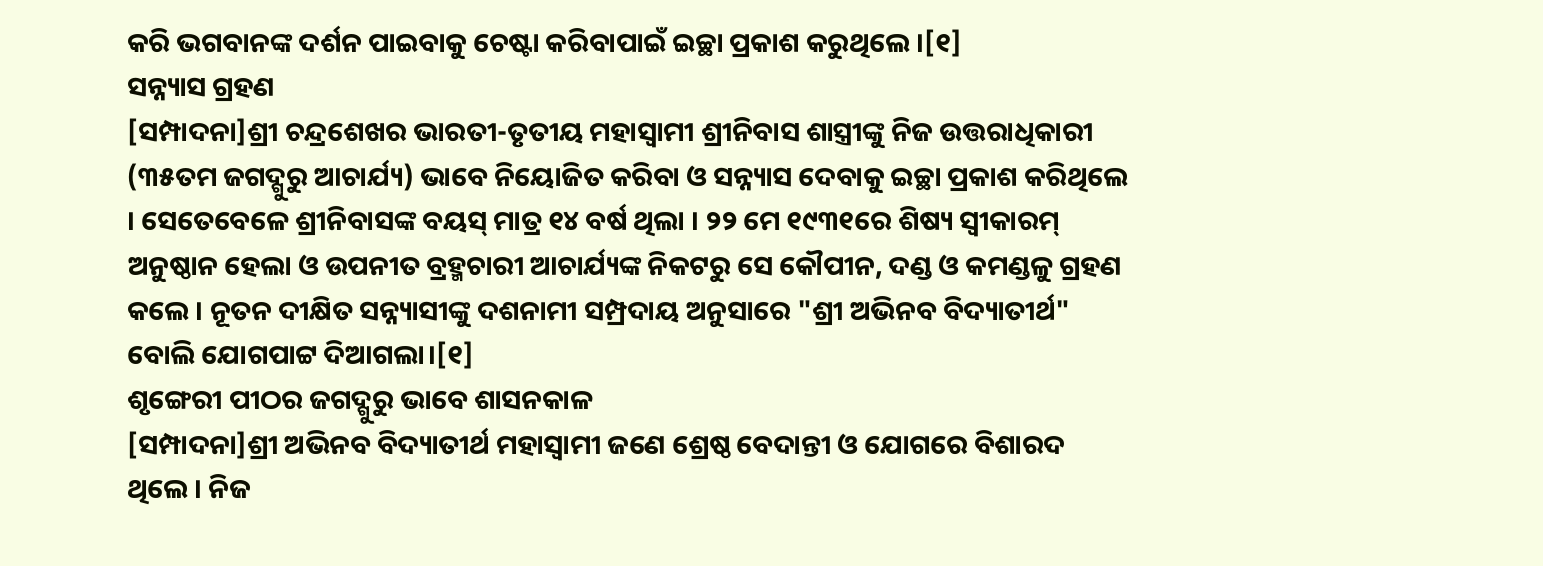କରି ଭଗବାନଙ୍କ ଦର୍ଶନ ପାଇବାକୁ ଚେଷ୍ଟା କରିବାପାଇଁ ଇଚ୍ଛା ପ୍ରକାଶ କରୁଥିଲେ ।[୧]
ସନ୍ନ୍ୟାସ ଗ୍ରହଣ
[ସମ୍ପାଦନା]ଶ୍ରୀ ଚନ୍ଦ୍ରଶେଖର ଭାରତୀ-ତୃତୀୟ ମହାସ୍ଵାମୀ ଶ୍ରୀନିବାସ ଶାସ୍ତ୍ରୀଙ୍କୁ ନିଜ ଉତ୍ତରାଧିକାରୀ (୩୫ତମ ଜଗଦ୍ଗୁରୁ ଆଚାର୍ଯ୍ୟ) ଭାବେ ନିୟୋଜିତ କରିବା ଓ ସନ୍ନ୍ୟାସ ଦେବାକୁ ଇଚ୍ଛା ପ୍ରକାଶ କରିଥିଲେ । ସେତେବେଳେ ଶ୍ରୀନିବାସଙ୍କ ବୟସ୍ ମାତ୍ର ୧୪ ବର୍ଷ ଥିଲା । ୨୨ ମେ ୧୯୩୧ରେ ଶିଷ୍ୟ ସ୍ୱୀକାରମ୍ ଅନୁଷ୍ଠାନ ହେଲା ଓ ଉପନୀତ ବ୍ରହ୍ମଚାରୀ ଆଚାର୍ଯ୍ୟଙ୍କ ନିକଟରୁ ସେ କୌପୀନ, ଦଣ୍ଡ ଓ କମଣ୍ଡଳୁ ଗ୍ରହଣ କଲେ । ନୂତନ ଦୀକ୍ଷିତ ସନ୍ନ୍ୟାସୀଙ୍କୁ ଦଶନାମୀ ସମ୍ପ୍ରଦାୟ ଅନୁସାରେ "ଶ୍ରୀ ଅଭିନବ ବିଦ୍ୟାତୀର୍ଥ" ବୋଲି ଯୋଗପାଟ୍ଟ ଦିଆଗଲା।[୧]
ଶୃଙ୍ଗେରୀ ପୀଠର ଜଗଦ୍ଗୁରୁ ଭାବେ ଶାସନକାଳ
[ସମ୍ପାଦନା]ଶ୍ରୀ ଅଭିନବ ବିଦ୍ୟାତୀର୍ଥ ମହାସ୍ଵାମୀ ଜଣେ ଶ୍ରେଷ୍ଠ ବେଦାନ୍ତୀ ଓ ଯୋଗରେ ବିଶାରଦ ଥିଲେ । ନିଜ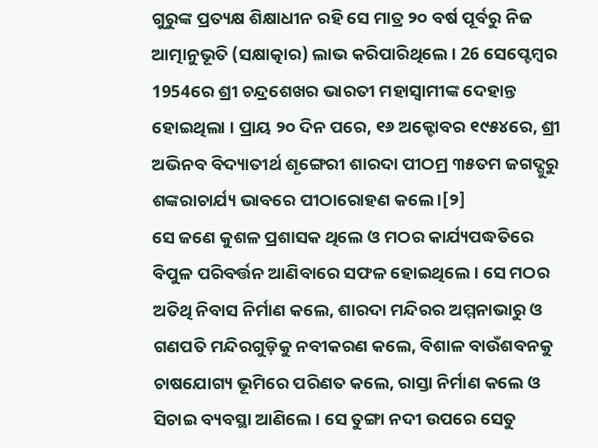ଗୁରୁଙ୍କ ପ୍ରତ୍ୟକ୍ଷ ଶିକ୍ଷାଧୀନ ରହି ସେ ମାତ୍ର ୨୦ ବର୍ଷ ପୂର୍ବରୁ ନିଜ ଆତ୍ମାନୁଭୂତି (ସକ୍ଷାତ୍କାର) ଲାଭ କରିପାରିଥିଲେ । 26 ସେପ୍ଟେମ୍ବର 1954ରେ ଶ୍ରୀ ଚନ୍ଦ୍ରଶେଖର ଭାରତୀ ମହାସ୍ଵାମୀଙ୍କ ଦେହାନ୍ତ ହୋଇଥିଲା । ପ୍ରାୟ ୨୦ ଦିନ ପରେ, ୧୬ ଅକ୍ଟୋବର ୧୯୫୪ରେ, ଶ୍ରୀ ଅଭିନବ ବିଦ୍ୟାତୀର୍ଥ ଶୃଙ୍ଗେରୀ ଶାରଦା ପୀଠମ୍ର ୩୫ତମ ଜଗଦ୍ଗୁରୁ ଶଙ୍କରାଚାର୍ଯ୍ୟ ଭାବରେ ପୀଠାରୋହଣ କଲେ ।[୨]
ସେ ଜଣେ କୁଶଳ ପ୍ରଶାସକ ଥିଲେ ଓ ମଠର କାର୍ଯ୍ୟପଦ୍ଧତିରେ ବିପୁଳ ପରିବର୍ତ୍ତନ ଆଣିବାରେ ସଫଳ ହୋଇଥିଲେ। ସେ ମଠର ଅତିଥି ନିବାସ ନିର୍ମାଣ କଲେ, ଶାରଦା ମନ୍ଦିରର ଅମ୍ମନାଭାରୁ ଓ ଗଣପତି ମନ୍ଦିରଗୁଡ଼ିକୁ ନବୀକରଣ କଲେ, ବିଶାଳ ବାଉଁଶବନକୁ ଚାଷଯୋଗ୍ୟ ଭୂମିରେ ପରିଣତ କଲେ, ରାସ୍ତା ନିର୍ମାଣ କଲେ ଓ ସିଚାଇ ବ୍ୟବସ୍ଥା ଆଣିଲେ। ସେ ତୁଙ୍ଗା ନଦୀ ଉପରେ ସେତୁ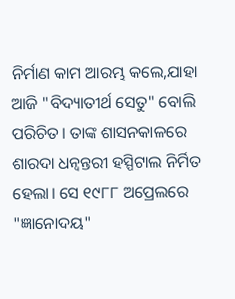ନିର୍ମାଣ କାମ ଆରମ୍ଭ କଲେ,ଯାହା ଆଜି "ବିଦ୍ୟାତୀର୍ଥ ସେତୁ" ବୋଲି ପରିଚିତ। ତାଙ୍କ ଶାସନକାଳରେ ଶାରଦା ଧନ୍ବନ୍ତରୀ ହସ୍ପିଟାଲ ନିର୍ମିତ ହେଲା। ସେ ୧୯୮୮ ଅପ୍ରେଲରେ "ଜ୍ଞାନୋଦୟ"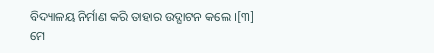ବିଦ୍ୟାଳୟ ନିର୍ମାଣ କରି ତାହାର ଉଦ୍ଘାଟନ କଲେ ।[୩]
ମେ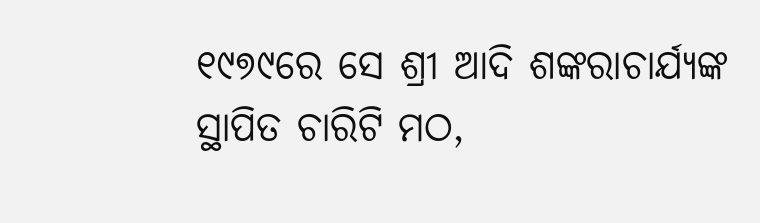୧୯୭୯ରେ ସେ ଶ୍ରୀ ଆଦି ଶଙ୍କରାଚାର୍ଯ୍ୟଙ୍କ ସ୍ଥାପିତ ଚାରିଟି ମଠ,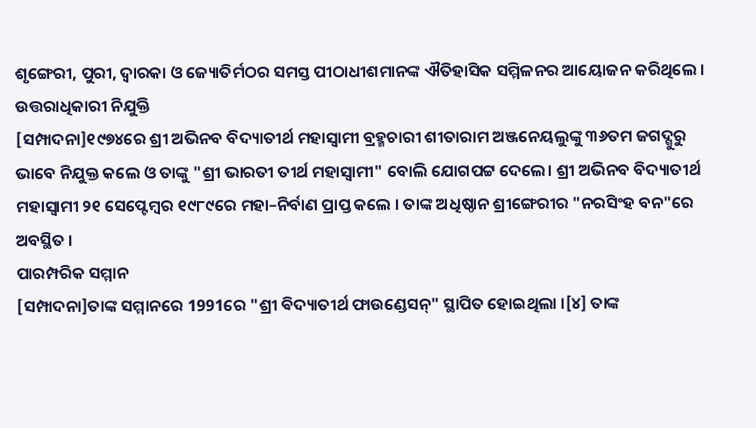ଶୃଙ୍ଗେରୀ, ପୁରୀ, ଦ୍ୱାରକା ଓ ଜ୍ୟୋତିର୍ମଠର ସମସ୍ତ ପୀଠାଧୀଶମାନଙ୍କ ଐତିହାସିକ ସମ୍ମିଳନର ଆୟୋଜନ କରିଥିଲେ ।
ଉତ୍ତରାଧିକାରୀ ନିଯୁକ୍ତି
[ସମ୍ପାଦନା]୧୯୭୪ରେ ଶ୍ରୀ ଅଭିନବ ବିଦ୍ୟାତୀର୍ଥ ମହାସ୍ଵାମୀ ବ୍ରହ୍ମଚାରୀ ଶୀତାରାମ ଅଞ୍ଜନେୟଲୁଙ୍କୁ ୩୬ତମ ଜଗଦ୍ଗୁରୁ ଭାବେ ନିଯୁକ୍ତ କଲେ ଓ ତାଙ୍କୁ "ଶ୍ରୀ ଭାରତୀ ତୀର୍ଥ ମହାସ୍ଵାମୀ" ବୋଲି ଯୋଗପଟ୍ଟ ଦେଲେ। ଶ୍ରୀ ଅଭିନବ ବିଦ୍ୟାତୀର୍ଥ ମହାସ୍ଵାମୀ ୨୧ ସେପ୍ଟେମ୍ବର ୧୯୮୯ରେ ମହା–ନିର୍ବାଣ ପ୍ରାପ୍ତ କଲେ । ତାଙ୍କ ଅଧିଷ୍ଠାନ ଶ୍ରୀଙ୍ଗେରୀର "ନରସିଂହ ବନ"ରେ ଅବସ୍ଥିତ ।
ପାରମ୍ପରିକ ସମ୍ମାନ
[ସମ୍ପାଦନା]ତାଙ୍କ ସମ୍ମାନରେ 1991ରେ "ଶ୍ରୀ ଵିଦ୍ୟାତୀର୍ଥ ଫାଉଣ୍ଡେସନ୍" ସ୍ଥାପିତ ହୋଇଥିଲା ।[୪] ତାଙ୍କ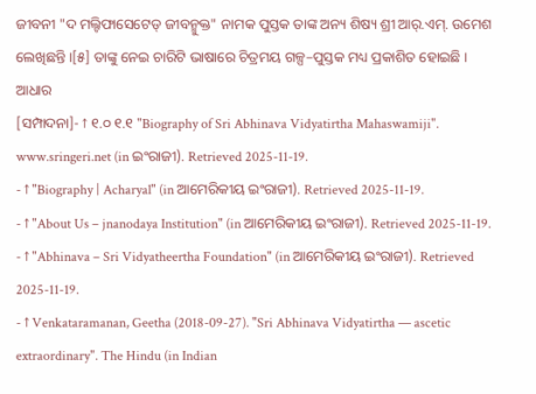ଜୀବନୀ "ଦ ମଲ୍ଟିଫାସେଟେଡ୍ ଜୀବନ୍ମୁକ୍ତ" ନାମକ ପୁସ୍ତକ ତାଙ୍କ ଅନ୍ୟ ଶିଷ୍ୟ ଶ୍ରୀ ଆର୍.ଏମ୍. ଉମେଶ ଲେଖିଛନ୍ତି ।[୫] ତାଙ୍କୁ ନେଇ ଚାରିଟି ଭାଷାରେ ଚିତ୍ରମୟ ଗଳ୍ପ–ପୁସ୍ତକ ମଧ୍ୟ ପ୍ରକାଶିତ ହୋଇଛି ।
ଆଧାର
[ସମ୍ପାଦନା]- ↑ ୧.୦ ୧.୧ "Biography of Sri Abhinava Vidyatirtha Mahaswamiji". www.sringeri.net (in ଇଂରାଜୀ). Retrieved 2025-11-19.
- ↑ "Biography | Acharyal" (in ଆମେରିକୀୟ ଇଂରାଜୀ). Retrieved 2025-11-19.
- ↑ "About Us – jnanodaya Institution" (in ଆମେରିକୀୟ ଇଂରାଜୀ). Retrieved 2025-11-19.
- ↑ "Abhinava – Sri Vidyatheertha Foundation" (in ଆମେରିକୀୟ ଇଂରାଜୀ). Retrieved 2025-11-19.
- ↑ Venkataramanan, Geetha (2018-09-27). "Sri Abhinava Vidyatirtha — ascetic extraordinary". The Hindu (in Indian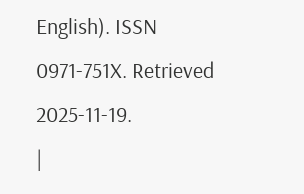English). ISSN 0971-751X. Retrieved 2025-11-19.
|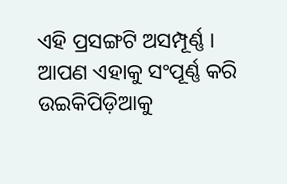ଏହି ପ୍ରସଙ୍ଗଟି ଅସମ୍ପୂର୍ଣ୍ଣ । ଆପଣ ଏହାକୁ ସଂପୂର୍ଣ୍ଣ କରି ଉଇକିପିଡ଼ିଆକୁ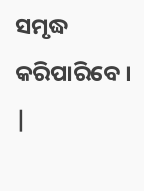ସମୃଦ୍ଧ କରିପାରିବେ । |